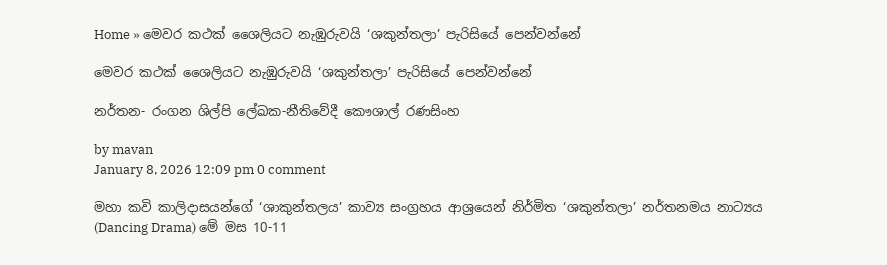Home » මෙවර කථක් ශෛලියට නැඹුරුවයි ‘ශකුන්තලා’ පැරිසියේ පෙන්වන්නේ

මෙවර කථක් ශෛලියට නැඹුරුවයි ‘ශකුන්තලා’ පැරිසියේ පෙන්වන්නේ

නර්තන- රංගන ශිල්පි ලේඛක-නීතිවේදී කෞශාල් රණසිංහ

by mavan
January 8, 2026 12:09 pm 0 comment

මහා කවි කාලිදාසයන්ගේ ‘ශාකුන්තලය’ කාව්‍ය සංග්‍රහය ආශ්‍රයෙන් නිර්මිත ‘ශකුන්තලා’ නර්තනමය නාට්‍යය (Dancing Drama) මේ මස 10-11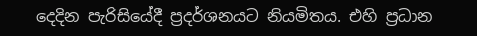දෙදින පැරිසියේදී ප්‍රදර්ශනයට නියමිතය. එහි ප්‍රධාන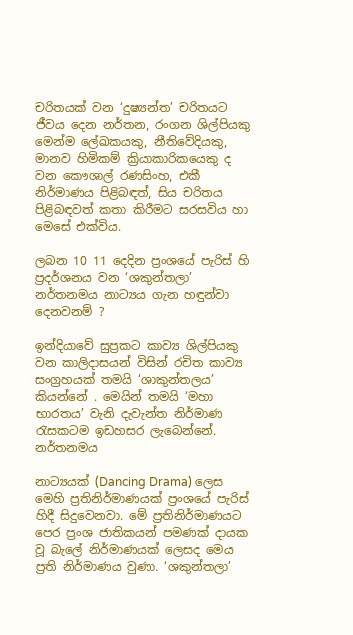චරිතයක් වන ‘දුෂ්‍යන්ත’ චරිතයට ජීවය දෙන නර්තන, රංගන ශිල්පියකු මෙන්ම ලේඛකයකු, නීතිවේදියකු, මානව හිමිකම් ක්‍රියාකාරිකයෙකු ද වන කෞශාල් රණසිංහ, එකී නිර්මාණය පිළිබඳත්, සිය චරිතය පිළිබඳවත් කතා කිරීමට සරසවිය හා මෙසේ එක්විය.

ලබන 10 11 දෙදින ප්‍රංශයේ පැරිස් හි ප්‍රදර්ශනය වන ‘ශකුන්තලා’ නර්තනමය නාට්‍යය ගැන හඳුන්වා දෙනවනම් ?

ඉන්දියාවේ සුප්‍රකට කාව්‍ය ශිල්පියකු වන කාලිදාසයන් විසින් රචිත කාව්‍ය සංග්‍රහයක් තමයි ‘ශාකුන්තලය’ කියන්නේ . මෙයින් තමයි ‘මහා භාරතය’ වැනි දැවැන්ත නිර්මාණ රැසකටම ඉඩහසර ලැබෙන්නේ. නර්තනමය

නාට්‍යයක් (Dancing Drama) ලෙස මෙහි ප්‍රතිනිර්මාණයක් ප්‍රංශයේ පැරිස් හිදී සිදුවෙනවා. මේ ප්‍රතිනිර්මාණයට පෙර ප්‍රංශ ජාතිකයන් පමණක් දායක වූ බැලේ නිර්මාණයක් ලෙසද මෙය ප්‍රති නිර්මාණය වුණා. ‘ශකුන්තලා’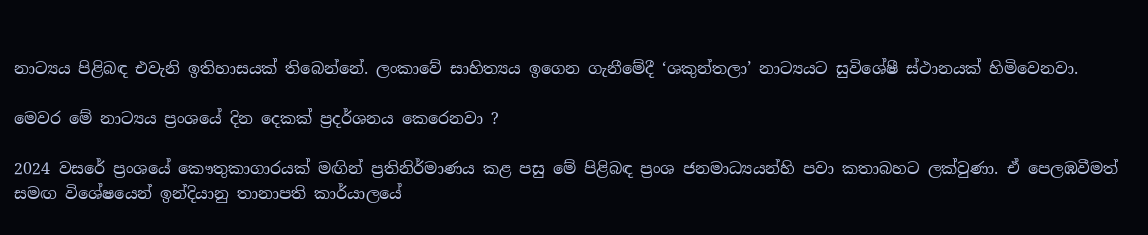නාට්‍යය පිළිබඳ එවැනි ඉතිහාසයක් තිබෙන්නේ. ලංකාවේ සාහිත්‍යය ඉගෙන ගැනීමේදී ‘ශකුන්තලා’ නාට්‍යයට සුවිශේෂී ස්ථානයක් හිමිවෙනවා.

මෙවර මේ නාට්‍යය ප්‍රංශයේ දින දෙකක් ප්‍රදර්ශනය කෙරෙනවා ?

2024 වසරේ ප්‍රංශයේ කෞතුකාගාරයක් මඟින් ප්‍රතිනිර්මාණය කළ පසු මේ පිළිබඳ ප්‍රංශ ජනමාධ්‍යයන්හි පවා කතාබහට ලක්වුණා. ඒ පෙලඹවීමත් සමඟ විශේෂයෙන් ඉන්දියානු තානාපති කාර්යාලයේ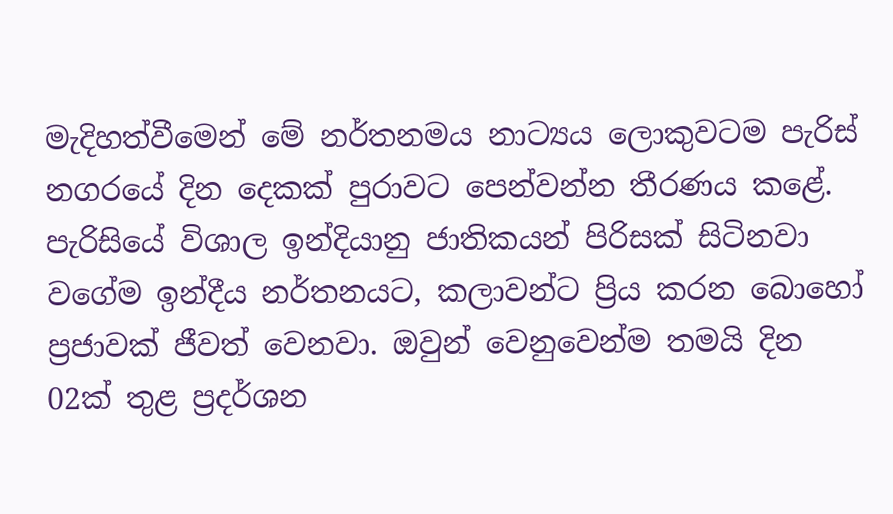මැදිහත්වීමෙන් මේ නර්තනමය නාට්‍යය ලොකුවටම පැරිස් නගරයේ දින දෙකක් පුරාවට පෙන්වන්න තීරණය කළේ. පැරිසියේ විශාල ඉන්දියානු ජාතිකයන් පිරිසක් සිටිනවා වගේම ඉන්දීය නර්තනයට, කලාවන්ට ප්‍රිය කරන බොහෝ ප්‍රජාවක් ජීවත් වෙනවා. ඔවුන් වෙනුවෙන්ම තමයි දින 02ක් තුළ ප්‍රදර්ශන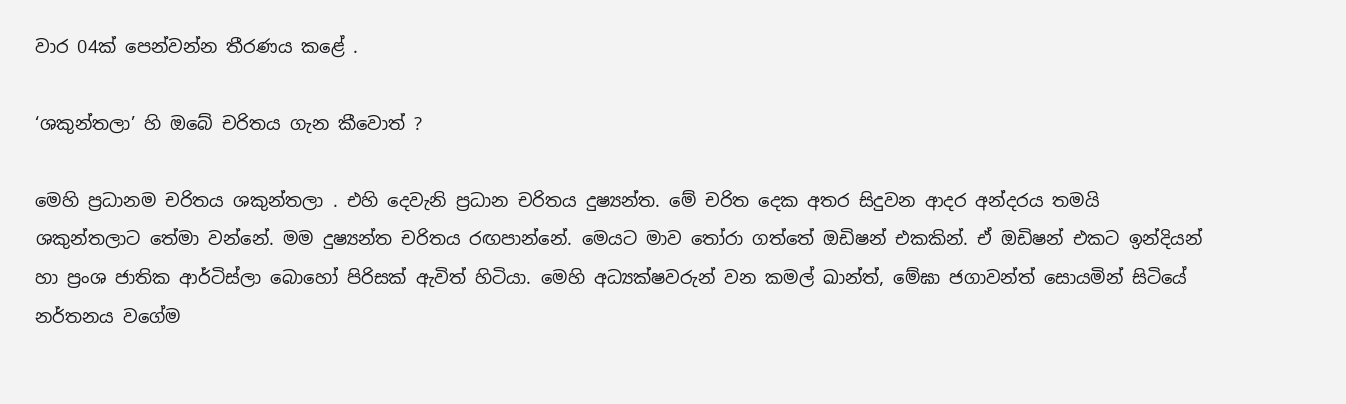වාර 04ක් පෙන්වන්න තීරණය කළේ .

‘ශකුන්තලා’ හි ඔබේ චරිතය ගැන කීවොත් ?

මෙහි ප්‍රධානම චරිතය ශකුන්තලා . එහි දෙවැනි ප්‍රධාන චරිතය දුෂ්‍යන්ත. මේ චරිත දෙක අතර සිදුවන ආදර අන්දරය තමයි ශකුන්තලාට තේමා වන්නේ. මම දුෂ්‍යන්ත චරිතය රඟපාන්නේ. මෙයට මාව තෝරා ගත්තේ ඔඩිෂන් එකකින්. ඒ ඔඩිෂන් එකට ඉන්දියන් හා ප්‍රංශ ජාතික ආර්ටිස්ලා බොහෝ පිරිසක් ඇවිත් හිටියා. මෙහි අධ්‍යක්ෂවරුන් වන කමල් ඛාන්ත්, මේඝා ජගාවන්ත් සොයමින් සිටියේ නර්තනය වගේම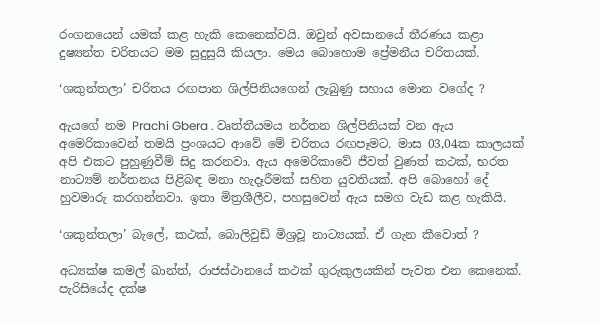රංගනයෙන් යමක් කළ හැකි කෙනෙක්වයි. ඔවුන් අවසානයේ තීරණය කළා දුෂ්‍යන්ත චරිතයට මම සුදුසුයි කියලා. මෙය බොහොම ප්‍රේමනීය චරිතයක්.

‘ශකුන්තලා’ චරිතය රඟපාන ශිල්පිනියගෙන් ලැබුණු සහාය මොන වගේද ?

ඇයගේ නම Prachi Gbera . වෘත්තීයමය නර්තන ශිල්පිනියක් වන ඇය අමෙරිකාවෙන් තමයි ප්‍රංශයට ආවේ මේ චරිතය රඟපෑමට. මාස 03,04ක කාලයක් අපි එකට පුහුණුවීම් සිදු කරනවා. ඇය අමෙරිකාවේ ජීවත් වුණත් කථක්, භරත නාට්‍යම් නර්තනය පිළිබඳ මනා හැදෑරීමක් සහිත යුවතියක්. අපි බොහෝ දේ හුවමාරු කරගන්නවා. ඉතා මිත්‍රශීලීව, පහසුවෙන් ඇය සමග වැඩ කළ හැකියි.

‘ශකුන්තලා’ බැලේ, කථක්, බොලිවුඩ් මිශ්‍රවූ නාට්‍යයක්. ඒ ගැන කීවොත් ?

අධ්‍යක්ෂ කමල් ඛාන්ත්, රාජස්ථානයේ කථක් ගුරුකුලයකින් පැවත එන කෙනෙක්. පැරිසියේද දක්ෂ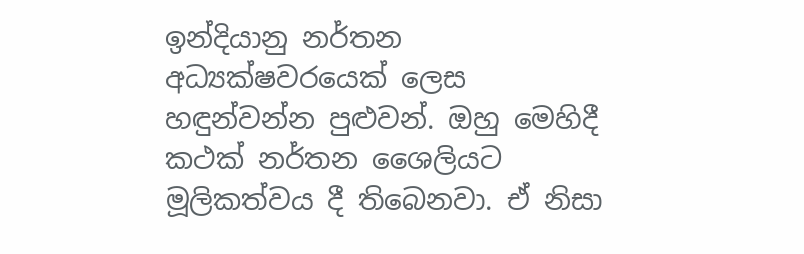ඉන්දියානු නර්තන අධ්‍යක්ෂවරයෙක් ලෙස හඳුන්වන්න පුළුවන්. ඔහු මෙහිදී කථක් නර්තන ශෛලියට මූලිකත්වය දී තිබෙනවා. ඒ නිසා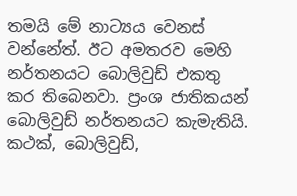තමයි මේ නාට්‍යය වෙනස් වන්නේත්. ඊට අමතරව මෙහි නර්තනයට බොලිවුඩ් එකතු කර තිබෙනවා. ප්‍රංශ ජාතිකයන් බොලිවුඩ් නර්තනයට කැමැතියි. කථක්, බොලිවුඩ්,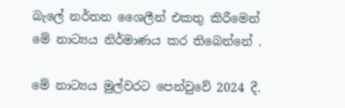බැලේ නර්තන ශෛලීන් එකතු කිරීමෙන් මේ නාට්‍යය නිර්මාණය කර තිබෙන්නේ .

මේ නාට්‍යය මුල්වරට පෙන්වුවේ 2024 දී.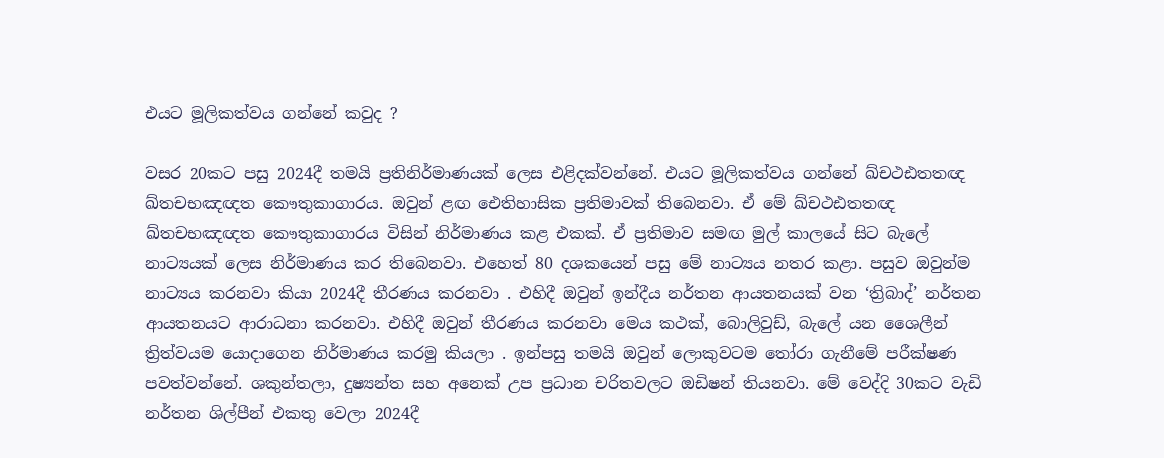එයට මූලිකත්වය ගන්නේ කවුද ?

වසර 20කට පසු 2024දී තමයි ප්‍රතිනිර්මාණයක් ලෙස එළිදක්වන්නේ. එයට මූලිකත්වය ගන්නේ ඛ්චථඪතතඥ ඛ්තචභඤඥත කෞතුකාගාරය. ඔවුන් ළඟ ඓතිහාසික ප්‍රතිමාවක් තිබෙනවා. ඒ මේ ඛ්චථඪතතඥ ඛ්තචභඤඥත කෞතුකාගාරය විසින් නිර්මාණය කළ එකක්. ඒ ප්‍රතිමාව සමඟ මුල් කාලයේ සිට බැලේ නාට්‍යයක් ලෙස නිර්මාණය කර තිබෙනවා. එහෙත් 80 දශකයෙන් පසු මේ නාට්‍යය නතර කළා. පසුව ඔවුන්ම නාට්‍යය කරනවා කියා 2024දී තීරණය කරනවා . එහිදී ඔවුන් ඉන්දීය නර්තන ආයතනයක් වන ‘ත්‍රිබාද්’ නර්තන ආයතනයට ආරාධනා කරනවා. එහිදී ඔවුන් තීරණය කරනවා මෙය කථක්, බොලිවුඩ්, බැලේ යන ශෛලීන් ත්‍රිත්වයම යොදාගෙන නිර්මාණය කරමු කියලා . ඉන්පසු තමයි ඔවුන් ලොකුවටම තෝරා ගැනීමේ පරීක්ෂණ පවත්වන්නේ. ශකුන්තලා, දුෂ්‍යන්ත සහ අනෙක් උප ප්‍රධාන චරිතවලට ඔඩිෂන් තියනවා. මේ වෙද්දි 30කට වැඩි නර්තන ශිල්පීන් එකතු වෙලා 2024දී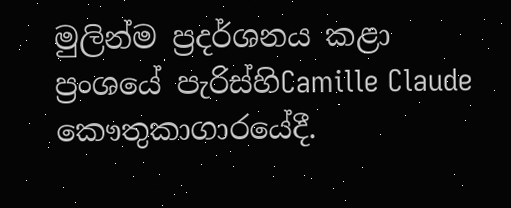මුලින්ම ප්‍රදර්ශනය කළා ප්‍රංශයේ පැරිස්හිCamille Claude කෞතුකාගාරයේදී.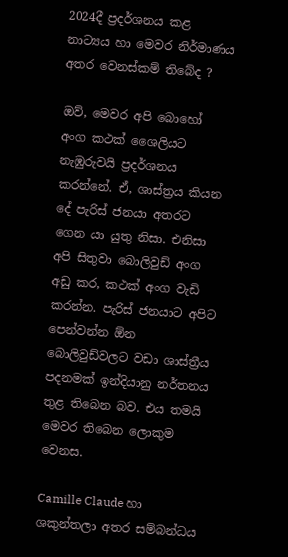2024දී ප්‍රදර්ශනය කළ නාට්‍යය හා මෙවර නිර්මාණය අතර වෙනස්කම් තිබේද ?

ඔව්, මෙවර අපි බොහෝ අංග කථක් ශෛලියට නැඹුරුවයි ප්‍රදර්ශනය කරන්නේ. ඒ, ශාස්ත්‍රය කියන දේ පැරිස් ජනයා අතරට ගෙන යා යුතු නිසා. එනිසා අපි සිතුවා බොලිවුඩ් අංග අඩු කර, කථක් අංග වැඩි කරන්න. පැරිස් ජනයාට අපිට පෙන්වන්න ඕන බොලිවුඩ්වලට වඩා ශාස්ත්‍රීය පදනමක් ඉන්දියානු නර්තනය තුළ තිබෙන බව. එය තමයි මෙවර තිබෙන ලොකුම වෙනස.

Camille Claude හා ශකුන්තලා අතර සම්බන්ධය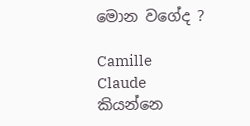මොන වගේද ?

Camille Claude කියන්නෙ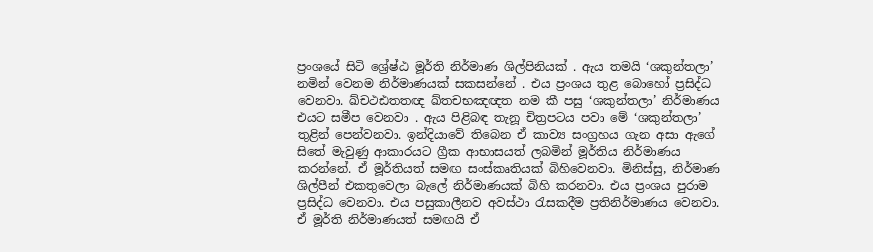ප්‍රංශයේ සිටි ශ්‍රේෂ්ඨ මූර්ති නිර්මාණ ශිල්පිනියක් . ඇය තමයි ‘ශකුන්තලා’ නමින් වෙනම නිර්මාණයක් සකසන්නේ . එය ප්‍රංශය තුළ බොහෝ ප්‍රසිද්ධ වෙනවා. ඛ්චථඪතතඥ ඛ්තචභඤඥත නම කී පසු ‘ශකුන්තලා’ නිර්මාණය එයට සමීප වෙනවා . ඇය පිළිබඳ තැනූ චිත්‍රපටය පවා මේ ‘ශකුන්තලා’ තුළින් පෙන්වනවා. ඉන්දියාවේ තිබෙන ඒ කාව්‍ය සංග්‍රහය ගැන අසා ඇගේ සිතේ මැවුණු ආකාරයට ග්‍රීක ආභාසයත් ලබමින් මූර්තිය නිර්මාණය කරන්නේ. ඒ මූර්තියත් සමඟ සංස්කෘතියක් බිහිවෙනවා. මිනිස්සු, නිර්මාණ ශිල්පීන් එකතුවෙලා බැලේ නිර්මාණයක් බිහි කරනවා. එය ප්‍රංශය පුරාම ප්‍රසිද්ධ වෙනවා. එය පසුකාලීනව අවස්ථා රැසකදීම ප්‍රතිනිර්මාණය වෙනවා. ඒ මූර්ති නිර්මාණයත් සමඟයි ඒ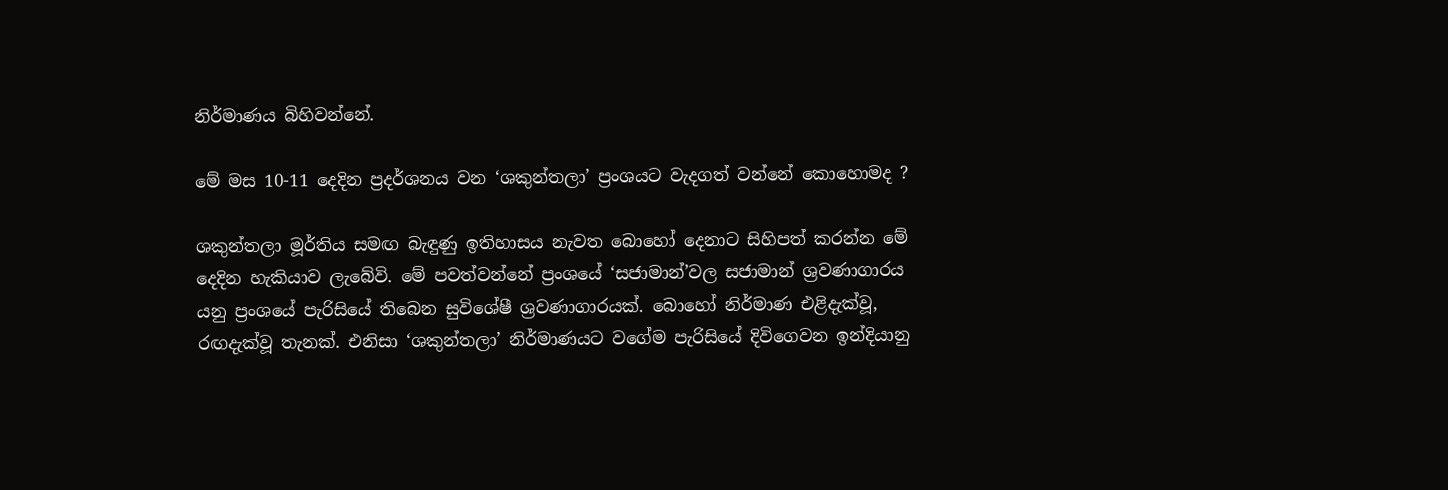නිර්මාණය බිහිවන්නේ.

මේ මස 10-11 දෙදින ප්‍රදර්ශනය වන ‘ශකුන්තලා’ ප්‍රංශයට වැදගත් වන්නේ කොහොමද ?

ශකුන්තලා මූර්තිය සමඟ බැඳුණු ඉතිහාසය නැවත බොහෝ දෙනාට සිහිපත් කරන්න මේ දෙදින හැකියාව ලැබේවි. මේ පවත්වන්නේ ප්‍රංශයේ ‘සජාමාන්’වල සජාමාන් ශ්‍රවණාගාරය යනු ප්‍රංශයේ පැරිසියේ තිබෙන සුවිශේෂී ශ්‍රවණාගාරයක්. බොහෝ නිර්මාණ එළිදැක්වූ, රඟදැක්වූ තැනක්. එනිසා ‘ශකුන්තලා’ නිර්මාණයට වගේම පැරිසියේ දිවිගෙවන ඉන්දියානු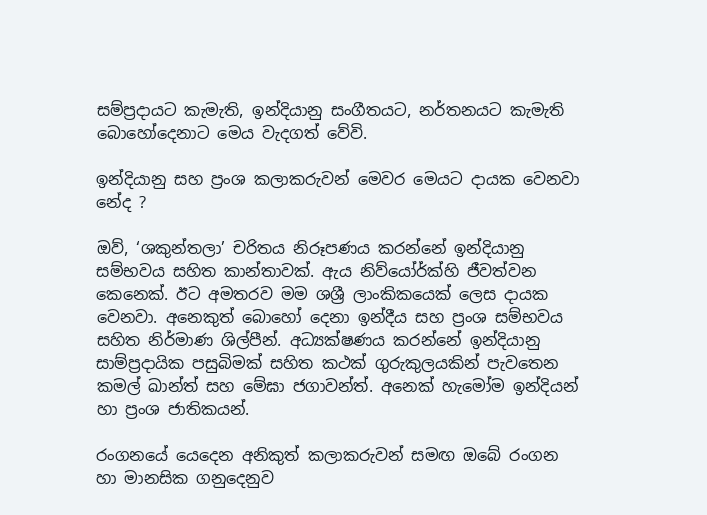සම්ප්‍රදායට කැමැති, ඉන්දියානු සංගීතයට, නර්තනයට කැමැති බොහෝදෙනාට මෙය වැදගත් වේවි.

ඉන්දියානු සහ ප්‍රංශ කලාකරුවන් මෙවර මෙයට දායක වෙනවා නේද ?

ඔව්, ‘ශකුන්තලා’ චරිතය නිරූපණය කරන්නේ ඉන්දියානු සම්භවය සහිත කාන්තාවක්. ඇය නිව්යෝර්ක්හි ජීවත්වන කෙනෙක්. ඊට අමතරව මම ශශ්‍රී ලාංකිකයෙක් ලෙස දායක වෙනවා. අනෙකුත් බොහෝ දෙනා ඉන්දීය සහ ප්‍රංශ සම්භවය සහිත නිර්මාණ ශිල්පීන්. අධ්‍යක්ෂණය කරන්නේ ඉන්දියානු සාම්ප්‍රදායික පසුබිමක් සහිත කථක් ගුරුකුලයකින් පැවතෙන කමල් ඛාන්ත් සහ මේඝා ජගාවන්ත්. අනෙක් හැමෝම ඉන්දියන් හා ප්‍රංශ ජාතිකයන්.

රංගනයේ යෙදෙන අනිකුත් කලාකරුවන් සමඟ ඔබේ රංගන හා මානසික ගනුදෙනුව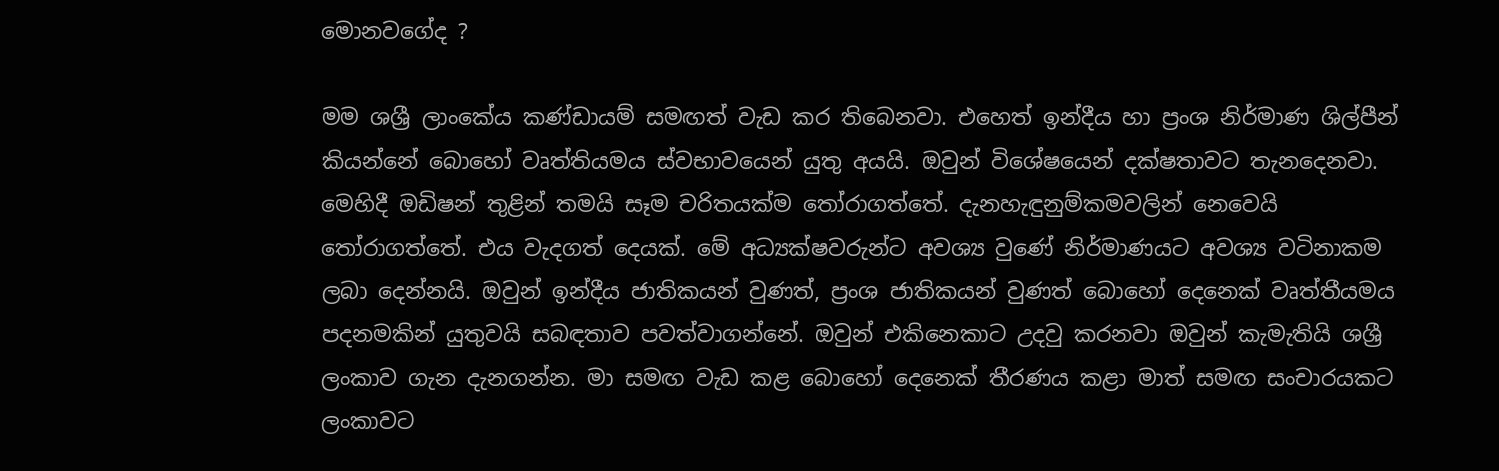මොනවගේද ?

මම ශශ්‍රී ලාංකේය කණ්ඩායම් සමඟත් වැඩ කර තිබෙනවා. එහෙත් ඉන්දීය හා ප්‍රංශ නිර්මාණ ශිල්පීන් කියන්නේ බොහෝ වෘත්තියමය ස්වභාවයෙන් යුතු අයයි. ඔවුන් විශේෂයෙන් දක්ෂතාවට තැනදෙනවා. මෙහිදී ඔඩිෂන් තුළින් තමයි සෑම චරිතයක්ම තෝරාගත්තේ. දැනහැඳුනුම්කමවලින් නෙවෙයි තෝරාගත්තේ. එය වැදගත් දෙයක්. මේ අධ්‍යක්ෂවරුන්ට අවශ්‍ය වුණේ නිර්මාණයට අවශ්‍ය වටිනාකම ලබා දෙන්නයි. ඔවුන් ඉන්දීය ජාතිකයන් වුණත්, ප්‍රංශ ජාතිකයන් වුණත් බොහෝ දෙනෙක් වෘත්තීයමය පදනමකින් යුතුවයි සබඳතාව පවත්වාගන්නේ. ඔවුන් එකිනෙකාට උදවු කරනවා ඔවුන් කැමැතියි ශශ්‍රී ලංකාව ගැන දැනගන්න. මා සමඟ වැඩ කළ බොහෝ දෙනෙක් තීරණය කළා මාත් සමඟ සංචාරයකට ලංකාවට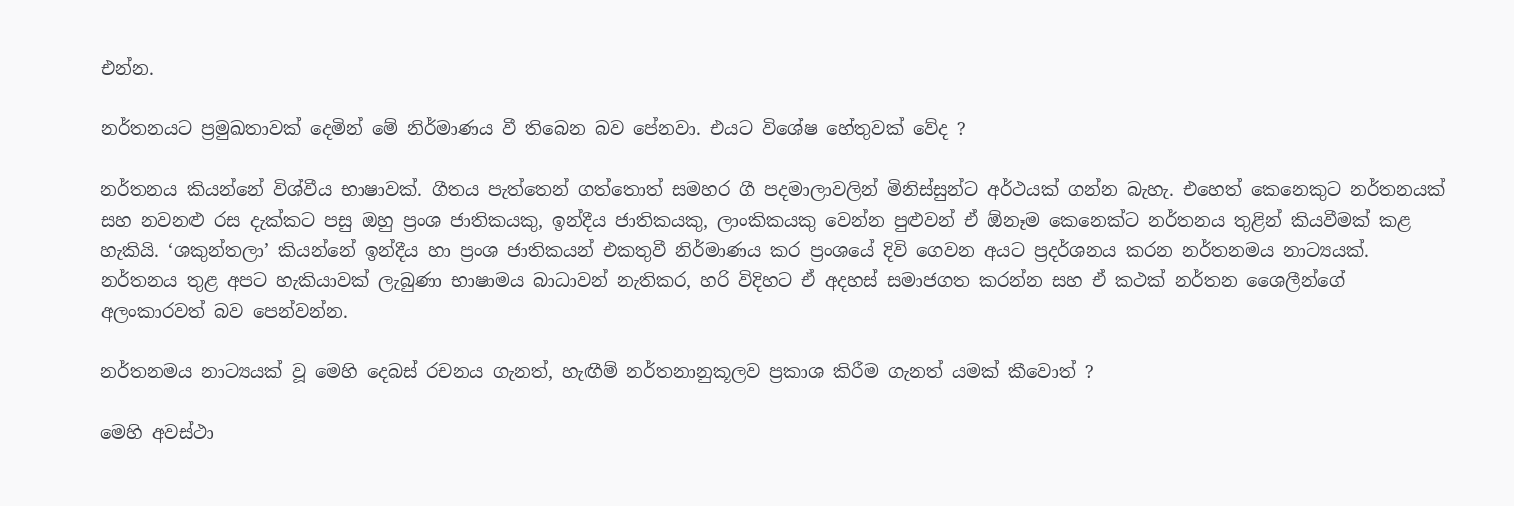එන්න.

නර්තනයට ප්‍රමුඛතාවක් දෙමින් මේ නිර්මාණය වී තිබෙන බව පේනවා. එයට විශේෂ හේතුවක් වේද ?

නර්තනය කියන්නේ විශ්වීය භාෂාවක්. ගීතය පැත්තෙන් ගත්තොත් සමහර ගී පදමාලාවලින් මිනිස්සුන්ට අර්ථයක් ගන්න බැහැ. එහෙත් කෙනෙකුට නර්තනයක් සහ නවනළු රස දැක්කට පසු ඔහු ප්‍රංශ ජාතිකයකු, ඉන්දීය ජාතිකයකු, ලාංකිකයකු වෙන්න පුළුවන් ඒ ඕනෑම කෙනෙක්ට නර්තනය තුළින් කියවීමක් කළ හැකියි. ‘ශකුන්තලා’ කියන්නේ ඉන්දීය හා ප්‍රංශ ජාතිකයන් එකතුවී නිර්මාණය කර ප්‍රංශයේ දිවි ගෙවන අයට ප්‍රදර්ශනය කරන නර්තනමය නාට්‍යයක්. නර්තනය තුළ අපට හැකියාවක් ලැබුණා භාෂාමය බාධාවන් නැතිකර, හරි විදිහට ඒ අදහස් සමාජගත කරන්න සහ ඒ කථක් නර්තන ශෛලීන්ගේ අලංකාරවත් බව පෙන්වන්න.

නර්තනමය නාට්‍යයක් වූ මෙහි දෙබස් රචනය ගැනත්, හැඟීම් නර්තනානුකූලව ප්‍රකාශ කිරීම ගැනත් යමක් කීවොත් ?

මෙහි අවස්ථා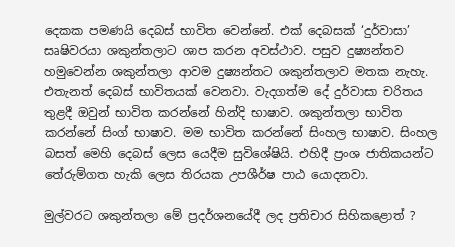දෙකක පමණයි දෙබස් භාවිත වෙන්නේ. එක් දෙබසක් ‘දුර්වාසා’ සෘෂිවරයා ශකුන්තලාට ශාප කරන අවස්ථාව. පසුව දුෂ්‍යන්තව හමුවෙන්න ශකුන්තලා ආවම දුෂ්‍යන්තට ශකුන්තලාව මතක නැහැ. එතැනත් දෙබස් භාවිතයක් වෙනවා. වැදගත්ම දේ දුර්වාසා චරිතය තුළදී ඔවුන් භාවිත කරන්නේ හින්දි භාෂාව. ශකුන්තලා භාවිත කරන්නේ සිංග් භාෂාව. මම භාවිත කරන්නේ සිංහල භාෂාව. සිංහල බසත් මෙහි දෙබස් ලෙස යෙදීම සුවිශේෂි‍යි. එහිදී ප්‍රංශ ජාතිකයන්ට තේරුම්ගත හැකි ලෙස තිරයක උපශීර්ෂ පාඨ යොදනවා.

මුල්වරට ශකුන්තලා මේ ප්‍රදර්ශනයේදී ලද ප්‍රතිචාර සිහිකළොත් ?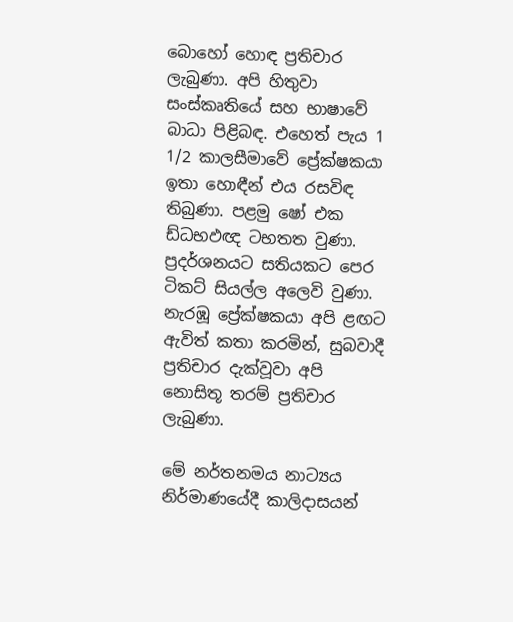බොහෝ හොඳ ප්‍රතිචාර ලැබුණා. අපි හිතුවා සංස්කෘතියේ සහ භාෂාවේ බාධා පිළිබඳ. එහෙත් පැය 1 1/2 කාලසීමාවේ ප්‍රේක්ෂකයා ඉතා හොඳීන් එය රසවිඳ තිබුණා. පළමු ෂෝ එක ඩ්ධභඵඥ ටභතත වුණා. ප්‍රදර්ශනයට සතියකට පෙර ටිකට් සියල්ල අලෙවි වුණා. නැරඹූ ප්‍රේක්ෂකයා අපි ළඟට ඇවිත් කතා කරමින්, සුබවාදී ප්‍රතිචාර දැක්වූවා අපි නොසිතූ තරම් ප්‍රතිචාර ලැබුණා.

මේ නර්තනමය නාට්‍යය නිර්මාණයේදී කාලිදාසයන්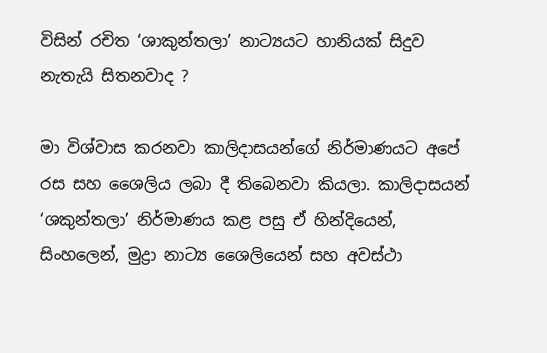විසින් රචිත ‘ශාකුන්තලා’ නාට්‍යයට හානියක් සිදුව නැතැයි සිතනවාද ?

මා විශ්වාස කරනවා කාලිදාසයන්ගේ නිර්මාණයට අපේ රස සහ ශෛලිය ලබා දී තිබෙනවා කියලා. කාලිදාසයන් ‘ශකුන්තලා’ නිර්මාණය කළ පසු ඒ හින්දියෙන්, සිංහලෙන්, මුද්‍රා නාට්‍ය ශෛලියෙන් සහ අවස්ථා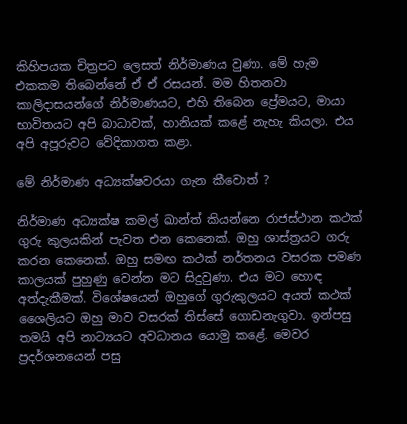කිහිපයක චිත්‍රපට ලෙසත් නිර්මාණය වුණා. මේ හැම එකකම තිබෙන්නේ ඒ ඒ රසයන්. මම හිතනවා කාලිදාසයන්ගේ නිර්මාණයට, එහි තිබෙන ප්‍රේමයට, මායා භාවිතයට අපි බාධාවක්, හානියක් කළේ නැහැ කියලා. එය අපි අපූරුවට වේදිකාගත කළා.

මේ නිර්මාණ අධ්‍යක්ෂවරයා ගැන කීවොත් ?

නිර්මාණ අධ්‍යක්ෂ කමල් ඛාන්ත් කියන්නෙ රාජස්ථාන කථක් ගුරු කුලයකින් පැවත එන කෙනෙක්. ඔහු ශාස්ත්‍රයට ගරු කරන කෙනෙක්. ඔහු සමඟ කථක් නර්තනය වසරක පමණ කාලයක් පුහුණු වෙන්න මට සිදුවුණා. එය මට හොඳ අත්දැකීමක්. විශේෂයෙන් ඔහුගේ ගුරුකුලයට අයත් කථක් ශෛලියට ඔහු මාව වසරක් තිස්සේ ගොඩනැගුවා. ඉන්පසු තමයි අපි නාට්‍යයට අවධානය යොමු කළේ. මෙවර ප්‍රදර්ශනයෙන් පසු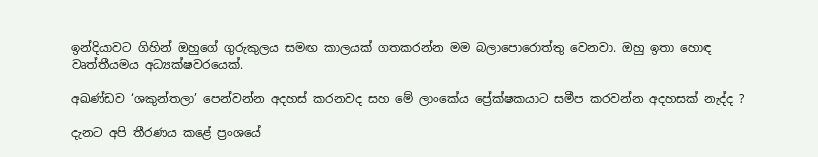ඉන්දියාවට ගිහින් ඔහුගේ ගුරුකුලය සමඟ කාලයක් ගතකරන්න මම බලාපොරොත්තු වෙනවා. ඔහු ඉතා හොඳ වෘත්තීයමය අධ්‍යක්ෂවරයෙක්.

අඛණ්ඩව ‘ශකුන්තලා’ පෙන්වන්න අදහස් කරනවද සහ මේ ලාංකේය ප්‍රේක්ෂකයාට සමීප කරවන්න අදහසක් නැද්ද ?

දැනට අපි තීරණය කළේ ප්‍රංශයේ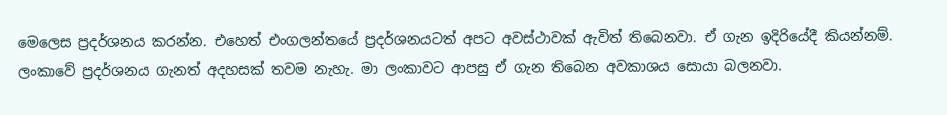මෙලෙස ප්‍රදර්ශනය කරන්න. එහෙත් එංගලන්තයේ ප්‍රදර්ශනයටත් අපට අවස්ථාවක් ඇවිත් තිබෙනවා. ඒ ගැන ඉදිරියේදී කියන්නම්. ලංකාවේ ප්‍රදර්ශනය ගැනත් අදහසක් තවම නැහැ. මා ලංකාවට ආපසු ඒ ගැන තිබෙන අවකාශය සොයා බලනවා.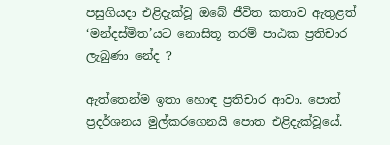පසුගියදා එළිදැක්වූ ඔබේ ජීවිත කතාව ඇතුළත් ‘මන්දස්මිත’යට නොසිතූ තරම් පාඨක ප්‍රතිචාර ලැබුණා නේද ?

ඇත්තෙන්ම ඉතා හොඳ ප්‍රතිචාර ආවා. පොත් ප්‍රදර්ශනය මුල්කරගෙනයි පොත එළිදැක්වූයේ.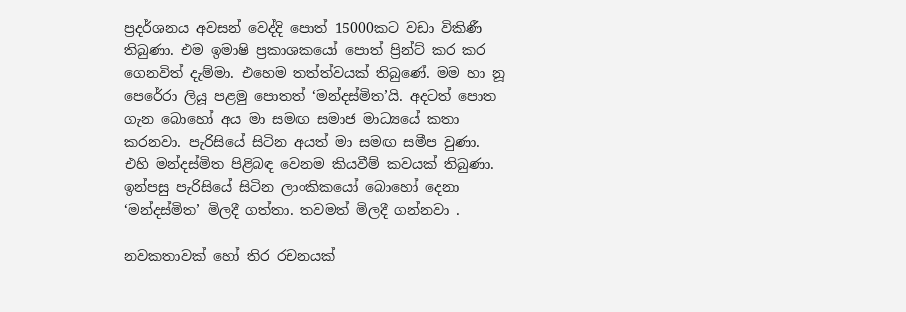ප්‍රදර්ශනය අවසන් වෙද්දි පොත් 15000කට වඩා විකිණී තිබුණා. එම ඉමාෂි ප්‍රකාශකයෝ පොත් ප්‍රින්ට් කර කර ගෙනවිත් දැම්මා. එහෙම තත්ත්වයක් තිබුණේ. මම හා නූ පෙරේරා ලියූ පළමු පොතත් ‘මන්දස්මිත’යි. අදටත් පොත ගැන බොහෝ අය මා සමඟ සමාජ මාධ්‍යයේ කතා කරනවා. පැරිසියේ සිටින අයත් මා සමඟ සමීප වුණා. එහි මන්දස්මිත පිළිබඳ වෙනම කියවීම් කවයක් තිබුණා. ඉන්පසු පැරිසියේ සිටින ලාංකිකයෝ බොහෝ දෙනා ‘මන්දස්මිත’ මිලදී ගත්තා. තවමත් මිලදී ගන්නවා .

නවකතාවක් හෝ තිර රචනයක්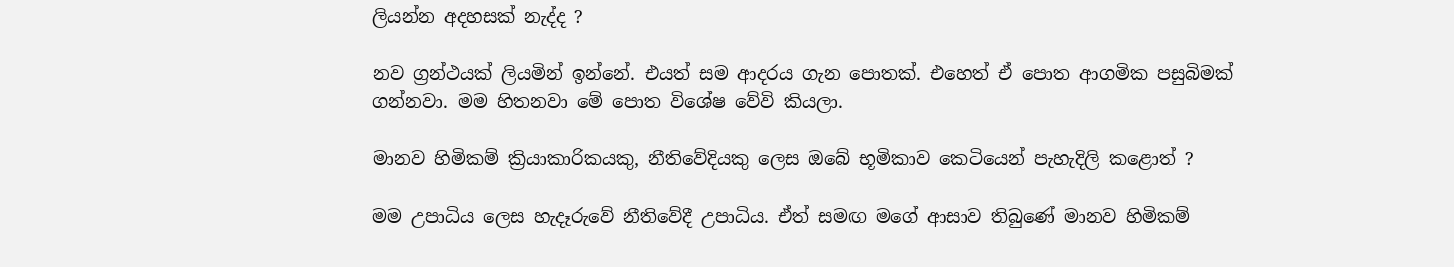ලියන්න අදහසක් නැද්ද ?

නව ග්‍රන්ථයක් ලියමින් ඉන්නේ. එයත් සම ආදරය ගැන පොතක්. එහෙත් ඒ පොත ආගමික පසුබිමක් ගන්නවා. මම හිතනවා මේ පොත විශේෂ වේවි කියලා.

මානව හිමිකම් ක්‍රියාකාරිකයකු, නීතිවේදියකු ලෙස ඔබේ භූමිකාව කෙටියෙන් පැහැදිලි කළොත් ?

මම උපාධිය ලෙස හැදෑරුවේ නීතිවේදී උපාධිය. ඒත් සමඟ මගේ ආසාව තිබුණේ මානව හිමිකම්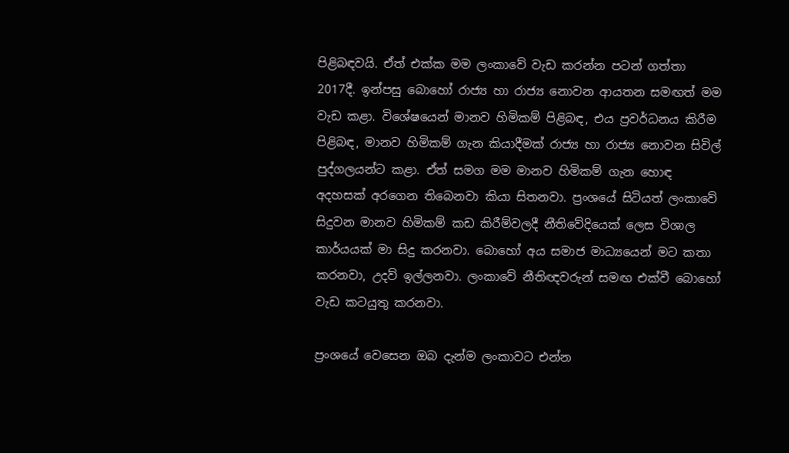පිළිබඳවයි. ඒත් එක්ක මම ලංකාවේ වැඩ කරන්න පටන් ගත්තා 2017දී. ඉන්පසු බොහෝ රාජ්‍ය හා රාජ්‍ය නොවන ආයතන සමඟත් මම වැඩ කළා. විශේෂයෙන් මානව හිමිකම් පිළිබඳ, එය ප්‍රවර්ධනය කිරීම පිළිබඳ, මානව හිමිකම් ගැන කියාදීමක් රාජ්‍ය හා රාජ්‍ය නොවන සිවිල් පුද්ගලයන්ට කළා. ඒත් සමග මම මානව හිමිකම් ගැන හොඳ අදහසක් අරගෙන තිබෙනවා කියා සිතනවා. ප්‍රංශයේ සිටියත් ලංකාවේ සිදුවන මානව හිමිකම් කඩ කිරීම්වලදී නීතිවේදියෙක් ලෙස විශාල කාර්යයක් මා සිදු කරනවා. බොහෝ අය සමාජ මාධ්‍යයෙන් මට කතා කරනවා, උදව් ඉල්ලනවා. ලංකාවේ නීතිඥවරුන් සමඟ එක්වී බොහෝ වැඩ කටයුතු කරනවා.

ප්‍රංශයේ වෙසෙන ඔබ දැන්ම ලංකාවට එන්න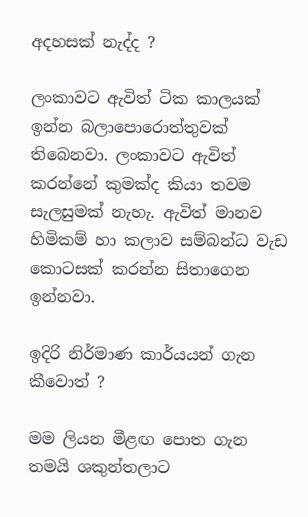අදහසක් නැද්ද ?

ලංකාවට ඇවිත් ටික කාලයක් ඉන්න බලාපොරොත්තුවක් තිබෙනවා. ලංකාවට ඇවිත් කරන්නේ කුමක්ද කියා තවම සැලසුමක් නැහැ. ඇවිත් මානව හිමිකම් හා කලාව සම්බන්ධ වැඩ කොටසක් කරන්න සිතාගෙන ඉන්නවා.

ඉදිරි නිර්මාණ කාර්යයන් ගැන කීවොත් ?

මම ලියන මීළඟ පොත ගැන තමයි ශකුන්තලාට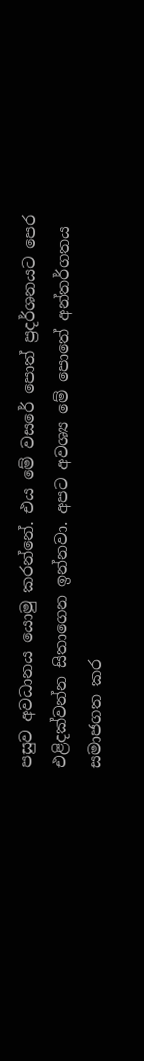පසුව අවධානය යොමු කරන්නේ. එය මේ වසරේ පොත් ප්‍රදර්ශනයට පෙර එළිදක්වන්න සිතාගෙන ඉන්නවා. අපට අවශ්‍ය මේ පොතේ අන්තර්ගතය සමාජගත කර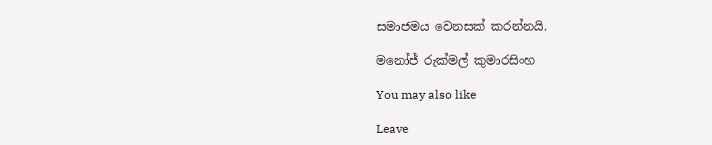සමාජමය වෙනසක් කරන්නයි.

මනෝජ් රුක්මල් කුමාරසිංහ

You may also like

Leave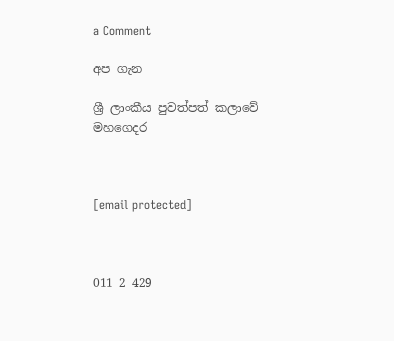a Comment

අප ගැන

ශ්‍රී ලාංකීය පුවත්පත් කලාවේ මහගෙදර



[email protected]



011 2 429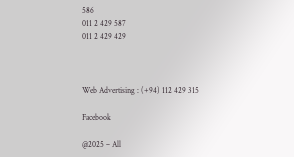586
011 2 429 587
011 2 429 429



Web Advertising : (+94) 112 429 315

Facebook

@2025 – All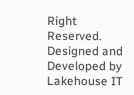Right Reserved. Designed and Developed by Lakehouse IT